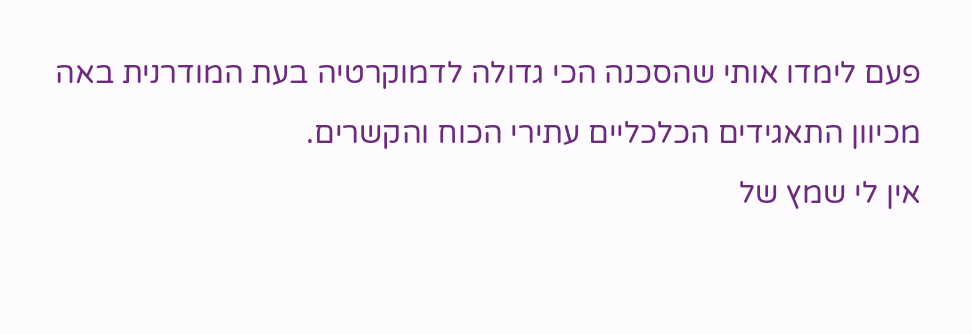פעם לימדו אותי שהסכנה הכי גדולה לדמוקרטיה בעת המודרנית באה מכיוון התאגידים הכלכליים עתירי הכוח והקשרים.
אין לי שמץ של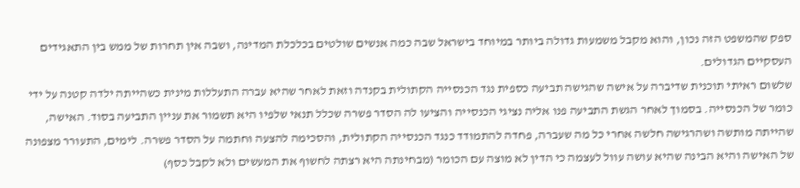ספק שהמשפט הזה נכון, והוא מקבל משמעות גדולה ביותר במיוחד בישראל שבה כמה אנשים שולטים בכלכלת המדינה, ושבה אין תחרות של ממש בין התאגידים העסקיים הגדולים.
שלשום ראיתי תוכנית שדיברה על אישה שהגישה תביעה כספית נגד הכנסייה הקתולית בקנדה וזאת לאחר שהיא עברה התעללות מינית כשהייתה ילדה קטנה על ידי כומר של הכנסייה. בסמוך לאחר הגשת התביעה פנו אליה נציגי הכנסייה והציעו לה הסדר פשרה שכלל תנאי שלפיו היא תשמור את עניין התביעה בסוד. האישה, שהייתה מותשה ושהרגישה חלשה אחרי כל מה שעברה, פחדה להתמודד כנגד הכנסייה הקתולית, והסכימה להצעה וחתמה על הסדר פשרה. לימים, התעורר מצפונה של האישה והיא הבינה שהיא עושה עוול לעצמה כי הדין לא מוצה עם הכומר (מבחינתה היא רצתה לחשוף את המעשים ולא לקבל כסף)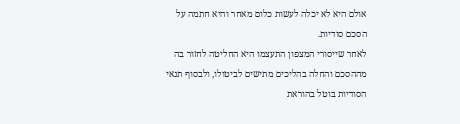אולם היא לא יכלה לעשות כלום מאחר והיא חתמה על הסכם סודיות.
לאחר שייסורי המצפון התעצמו היא החליטה לחזור בה מההסכם והחלה בהליכים מתישים לביטולו, ולבסוף תנאי הסודיות בוטל בהוראת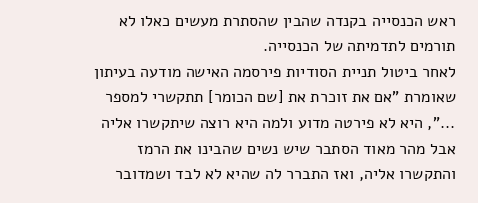ראש הכנסייה בקנדה שהבין שהסתרת מעשים כאלו לא תורמים לתדמיתה של הכנסייה.
לאחר ביטול תניית הסודיות פירסמה האישה מודעה בעיתון שאומרת "אם את זוכרת את [שם הכומר] תתקשרי למספר ...", היא לא פירטה מדוע ולמה היא רוצה שיתקשרו אליה אבל מהר מאוד הסתבר שיש נשים שהבינו את הרמז והתקשרו אליה, ואז התברר לה שהיא לא לבד ושמדובר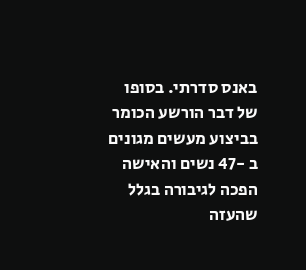באנס סדרתי. בסופו של דבר הורשע הכומר בביצוע מעשים מגונים ב -47 נשים והאישה הפכה לגיבורה בגלל שהעזה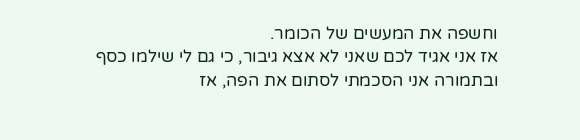וחשפה את המעשים של הכומר.
אז אני אגיד לכם שאני לא אצא גיבור, כי גם לי שילמו כסף ובתמורה אני הסכמתי לסתום את הפה, אז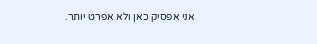אני אפסיק כאן ולא אפרט יותר.